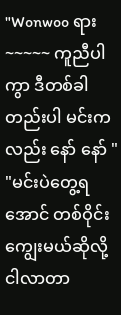"Wonwoo ရား~~~~~ ကူညီပါကွာ ဒီတစ်ခါတည်းပါ မင်းကလည်း နော် နော် "
"မင်းပဲတွေ့ရအောင် တစ်ဝိုင်းကျွေးမယ်ဆိုလို့ ငါလာတာ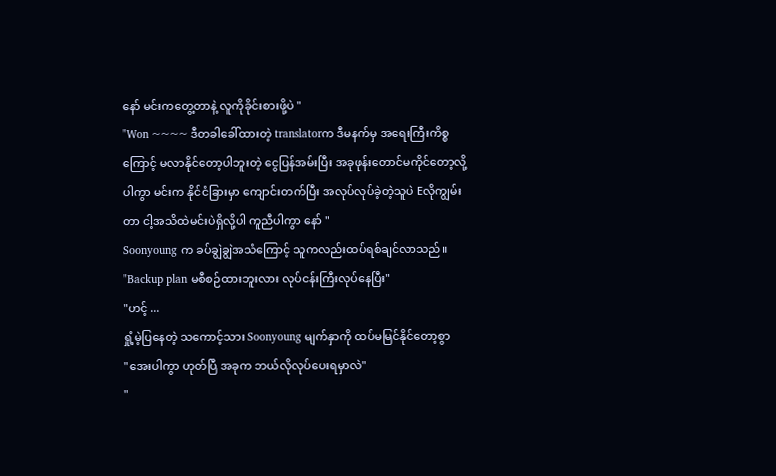နော် မင်းကတွေ့တာနဲ့ လူကိုခိုင်းစားဖို့ပဲ "
"Won ~~~~ ဒီတခါခေါ်ထားတဲ့ translatorက ဒီမနက်မှ အရေးကြီးကိစ္စကြောင့် မလာနိုင်တော့ပါဘူးတဲ့ ငွေပြန်အမ်းပြီး အခုဖုန်းတောင်မကိုင်တော့လို့ပါကွာ မင်းက နိုင်ငံခြားမှာ ကျောင်းတက်ပြီး အလုပ်လုပ်ခဲ့တဲ့သူပဲ Eလိုကျွမ်းတာ ငါ့အသိထဲမင်းပဲရှိလို့ပါ ကူညီပါကွာ နော် "
Soonyoung က ခပ်ချွဲချွဲအသံကြောင့် သူကလည်းထပ်ရစ်ချင်လာသည်။
"Backup plan မစီစဉ်ထားဘူးလား လုပ်ငန်းကြီးလုပ်နေပြီး"
"ဟင့် ...
ရှုံ့မဲ့ပြနေတဲ့ သကောင့်သား Soonyoung မျက်နှာကို ထပ်မမြင်နိုင်တော့စွာ
"အေးပါကွာ ဟုတ်ပြီ အခုက ဘယ်လိုလုပ်ပေးရမှာလဲ"
"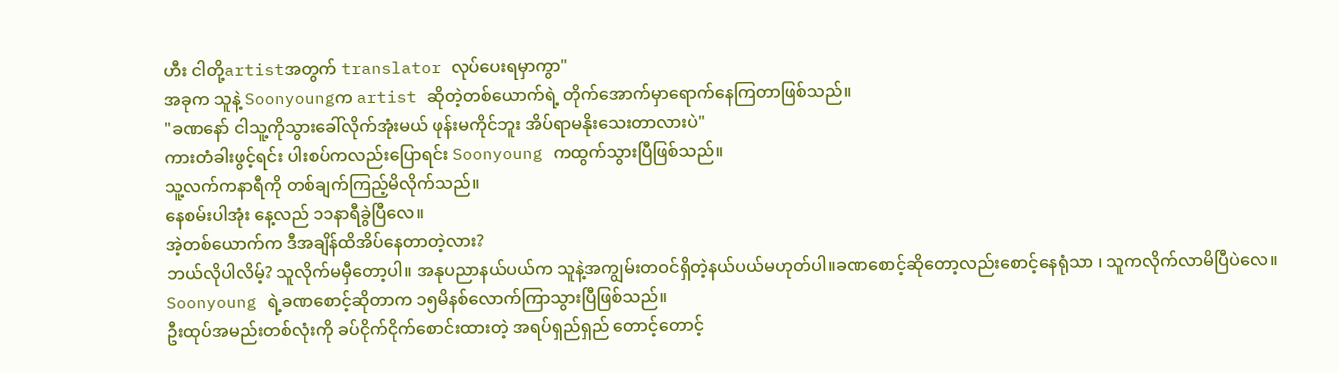ဟီး ငါတို့artistအတွက် translator လုပ်ပေးရမှာကွာ"
အခုက သူနဲ့ Soonyoungက artist ဆိုတဲ့တစ်ယောက်ရဲ့ တိုက်အောက်မှာရောက်နေကြတာဖြစ်သည်။
"ခဏနော် ငါသူ့ကိုသွားခေါ်လိုက်အုံးမယ် ဖုန်းမကိုင်ဘူး အိပ်ရာမနိုးသေးတာလားပဲ"
ကားတံခါးဖွင့်ရင်း ပါးစပ်ကလည်းပြောရင်း Soonyoung ကထွက်သွားပြီဖြစ်သည်။
သူ့လက်ကနာရီကို တစ်ချက်ကြည့်မိလိုက်သည်။
နေစမ်းပါအုံး နေ့လည် ၁၁နာရီခွဲပြီလေ။
အဲ့တစ်ယောက်က ဒီအချိန်ထိအိပ်နေတာတဲ့လား?
ဘယ်လိုပါလိမ့်? သူလိုက်မမှီတော့ပါ။ အနုပညာနယ်ပယ်က သူနဲ့အကျွမ်းတဝင်ရှိတဲ့နယ်ပယ်မဟုတ်ပါ။ခဏစောင့်ဆိုတော့လည်းစောင့်နေရုံသာ ၊ သူကလိုက်လာမိပြီပဲလေ။
Soonyoung ရဲ့ခဏစောင့်ဆိုတာက ၁၅မိနစ်လောက်ကြာသွားပြီဖြစ်သည်။
ဦးထုပ်အမည်းတစ်လုံးကို ခပ်ငိုက်ငိုက်စောင်းထားတဲ့ အရပ်ရှည်ရှည် တောင့်တောင့်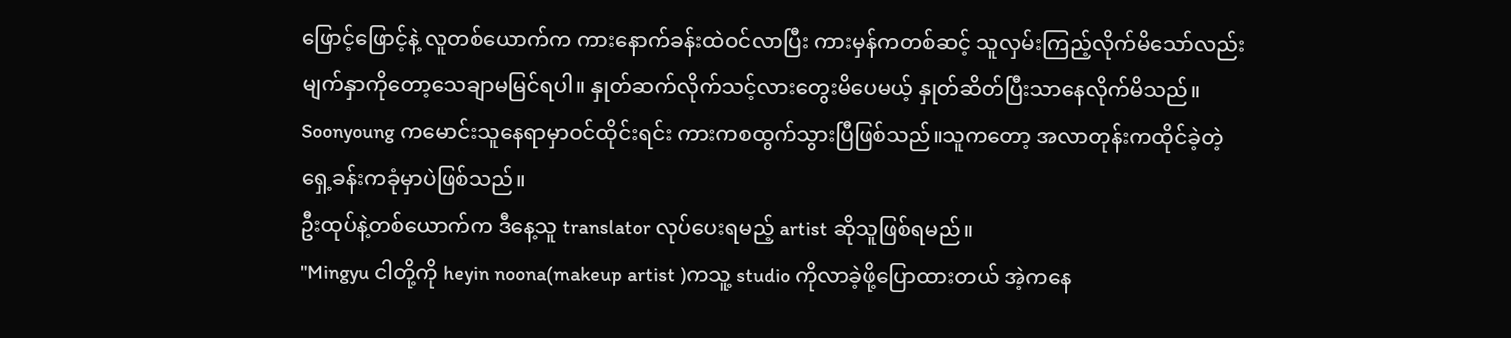ဖြောင့်ဖြောင့်နဲ့ လူတစ်ယောက်က ကားနောက်ခန်းထဲဝင်လာပြီး ကားမှန်ကတစ်ဆင့် သူလှမ်းကြည့်လိုက်မိသော်လည်း မျက်နှာကိုတော့သေချာမမြင်ရပါ။ နှုတ်ဆက်လိုက်သင့်လားတွေးမိပေမယ့် နှုတ်ဆိတ်ပြီးသာနေလိုက်မိသည်။
Soonyoung ကမောင်းသူနေရာမှာဝင်ထိုင်းရင်း ကားကစထွက်သွားပြီဖြစ်သည်။သူကတော့ အလာတုန်းကထိုင်ခဲ့တဲ့ ရှေ့ခန်းကခုံမှာပဲဖြစ်သည်။
ဦးထုပ်နဲ့တစ်ယောက်က ဒီနေ့သူ translator လုပ်ပေးရမည့် artist ဆိုသူဖြစ်ရမည်။
"Mingyu ငါတို့ကို heyin noona(makeup artist )ကသူ့ studio ကိုလာခဲ့ဖို့ပြောထားတယ် အဲ့ကနေ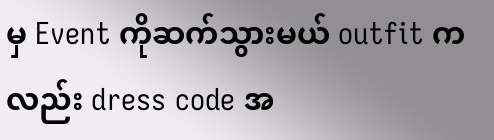မှ Event ကိုဆက်သွားမယ် outfit ကလည်း dress code အ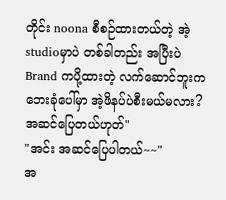တိုင်း noona စီစဉ်ထားတယ်တဲ့ အဲ့studioမှာပဲ တစ်ခါတည်း အပြီးပဲ
Brand ကပို့ထားတဲ့ လက်ဆောင်ဘူးက ဘေးခုံပေါ်မှာ အဲ့ဖိနပ်ပဲစီးမယ်မလား? အဆင်ပြေတယ်ဟုတ်"
"အင်း အဆင်ပြေပါတယ်~~"
အ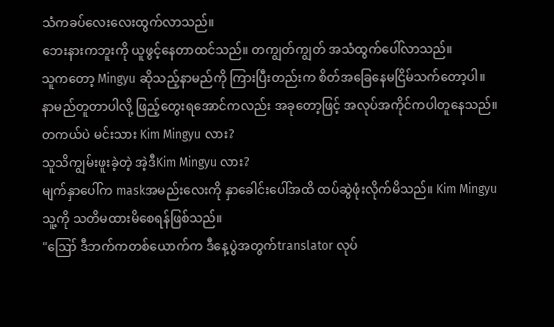သံကခပ်လေးလေးထွက်လာသည်။
ဘေးနားကဘူးကို ယူဖွင့်နေတာထင်သည်။ တကျွတ်ကျွတ် အသံထွက်ပေါ်လာသည်။
သူကတော့ Mingyu ဆိုသည့်နာမည်ကို ကြားပြီးတည်းက စိတ်အခြေနေမငြိမ်သက်တော့ပါ။
နာမည်တူတာပါလို့ ဖြည့်တွေးရအောင်ကလည်း အခုတော့ဖြင့် အလုပ်အကိုင်ကပါတူနေသည်။
တကယ်ပဲ မင်းသား Kim Mingyu လား?
သူသိကျွမ်းဖူးခဲ့တဲ့ အဲ့ဒီKim Mingyu လား?
မျက်နှာပေါ်က maskအမည်းလေးကို နှာခေါင်းပေါ်အထိ ထပ်ဆွဲဖုံးလိုက်မိသည်။ Kim Mingyu သူ့ကို သတိမထားမိစေရန်ဖြစ်သည်။
"ဪ ဒီဘက်ကတစ်ယောက်က ဒီနေ့ပွဲအတွက်translator လုပ်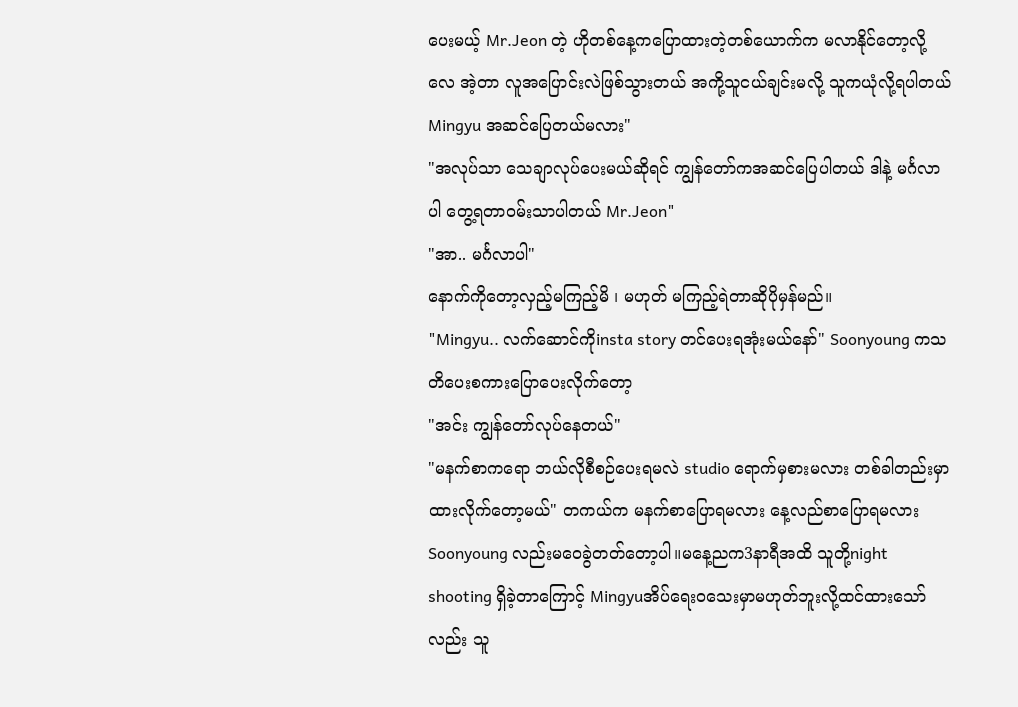ပေးမယ့် Mr.Jeon တဲ့ ဟိုတစ်နေ့ကပြောထားတဲ့တစ်ယောက်က မလာနိုင်တော့လို့လေ အဲ့တာ လူအပြောင်းလဲဖြစ်သွားတယ် အကို့သူငယ်ချင်းမလို့ သူကယုံလို့ရပါတယ် Mingyu အဆင်ပြေတယ်မလား"
"အလုပ်သာ သေချာလုပ်ပေးမယ်ဆိုရင် ကျွန်တော်ကအဆင်ပြေပါတယ် ဒါနဲ့ မင်္ဂလာပါ တွေ့ရတာဝမ်းသာပါတယ် Mr.Jeon"
"အာ.. မင်္ဂလာပါ"
နောက်ကိုတော့လှည့်မကြည့်မိ ၊ မဟုတ် မကြည့်ရဲတာဆိုပိုမှန်မည်။
"Mingyu.. လက်ဆောင်ကိုinsta story တင်ပေးရအုံးမယ်နော်" Soonyoung ကသတိပေးစကားပြောပေးလိုက်တော့
"အင်း ကျွန်တော်လုပ်နေတယ်"
"မနက်စာကရော ဘယ်လိုစီစဉ်ပေးရမလဲ studio ရောက်မှစားမလား တစ်ခါတည်းမှာထားလိုက်တော့မယ်" တကယ်က မနက်စာပြောရမလား နေ့လည်စာပြောရမလား Soonyoung လည်းမဝေခွဲတတ်တော့ပါ။မနေ့ညက3နာရီအထိ သူတို့night shooting ရှိခဲ့တာကြောင့် Mingyuအိပ်ရေးဝသေးမှာမဟုတ်ဘူးလို့ထင်ထားသော်လည်း သူ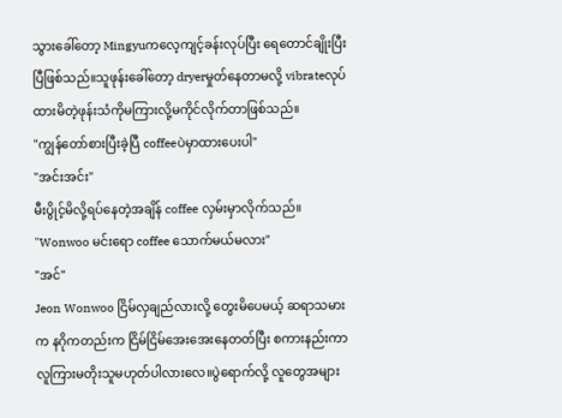သွားခေါ်တော့ Mingyuကလေ့ကျင့်ခန်းလုပ်ပြီး ရေတောင်ချိုးပြီးပြီဖြစ်သည်။သူဖုန်းခေါ်တော့ dryerမှုတ်နေတာမလို့ vibrateလုပ်ထားမိတဲ့ဖုန်းသံကိုမကြားလို့မကိုင်လိုက်တာဖြစ်သည်။
"ကျွန်တော်စားပြီးခဲ့ပြီ coffeeပဲမှာထားပေးပါ"
"အင်းအင်း"
မီးပွိုင့်မိလို့ရပ်နေတဲ့အချိန် coffee လှမ်းမှာလိုက်သည်။
"Wonwoo မင်းရော coffee သောက်မယ်မလား"
"အင်"
Jeon Wonwoo ငြိမ်လှချည်လားလို့ တွေးမိပေမယ့် ဆရာသမားက နဂိုကတည်းက ငြိမ်ငြိမ်အေးအေးနေတတ်ပြီး စကားနည်းကာ လူကြားမတိုးသူမဟုတ်ပါလားလေ။ပွဲရောက်လို့ လူတွေအများ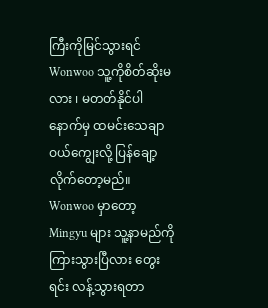ကြီးကိုမြင်သွားရင် Wonwoo သူ့ကိုစိတ်ဆိုးမလား ၊ မတတ်နိုင်ပါ နောက်မှ ထမင်းသေချာဝယ်ကျွေးလို့ ပြန်ချော့လိုက်တော့မည်။
Wonwoo မှာတော့ Mingyu များ သူ့နာမည်ကိုကြားသွားပြီလား တွေးရင်း လန့်သွားရတာ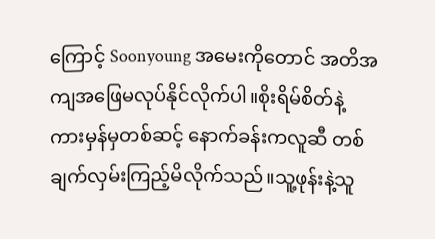ကြောင့် Soonyoung အမေးကိုတောင် အတိအကျအဖြေမလုပ်နိုင်လိုက်ပါ။စိုးရိမ်စိတ်နဲ့ ကားမှန်မှတစ်ဆင့် နောက်ခန်းကလူဆီ တစ်ချက်လှမ်းကြည့်မိလိုက်သည်။သူ့ဖုန်းနဲ့သူ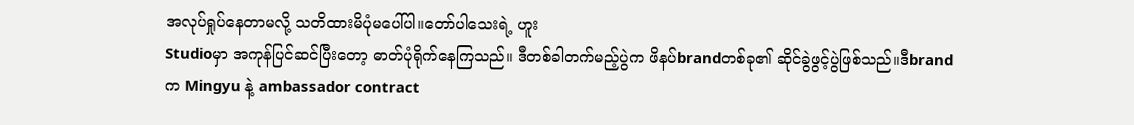အလုပ်ရှုပ်နေတာမလို့ သတိထားမိပုံမပေါ်ပါ။တော်ပါသေးရဲ့ ဟူး
Studioမှာ အကုန်ပြင်ဆင်ပြီးတော့ ဓာတ်ပုံရိုက်နေကြသည်။ ဒီတစ်ခါတက်မည့်ပွဲက ဖိနပ်brandတစ်ခု၏ ဆိုင်ခွဲဖွင့်ပွဲဖြစ်သည်။ဒီbrandက Mingyu နဲ့ ambassador contract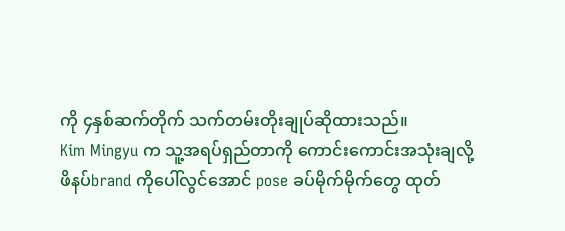ကို ၄နှစ်ဆက်တိုက် သက်တမ်းတိုးချုပ်ဆိုထားသည်။
Kim Mingyu က သူ့အရပ်ရှည်တာကို ကောင်းကောင်းအသုံးချလို့ ဖိနပ်brand ကိုပေါ်လွင်အောင် pose ခပ်မိုက်မိုက်တွေ ထုတ်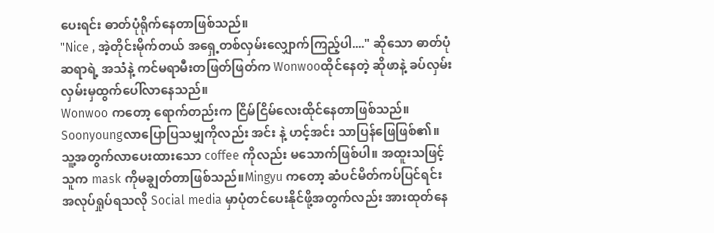ပေးရင်း ဓာတ်ပုံရိုက်နေတာဖြစ်သည်။
"Nice , အဲ့တိုင်းမိုက်တယ် အရှေ့တစ်လှမ်းလျှောက်ကြည့်ပါ...." ဆိုသော ဓာတ်ပုံဆရာရဲ့ အသံနဲ့ ကင်မရာမီးတဖြတ်ဖြတ်က Wonwooထိုင်နေတဲ့ ဆိုဖာနဲ့ ခပ်လှမ်းလှမ်းမှထွက်ပေါ်လာနေသည်။
Wonwoo ကတော့ ရောက်တည်းက ငြိမ်ငြိမ်လေးထိုင်နေတာဖြစ်သည်။ Soonyoungလာပြောပြသမျှကိုလည်း အင်း နဲ့ ဟင့်အင်း သာပြန်ဖြေဖြစ်၏။သူ့အတွက်လာပေးထားသော coffee ကိုလည်း မသောက်ဖြစ်ပါ။ အထူးသဖြင့် သူက mask ကိုမချွတ်တာဖြစ်သည်။Mingyu ကတော့ ဆံပင်မိတ်ကပ်ပြင်ရင်း အလုပ်ရှုပ်ရသလို Social media မှာပုံတင်ပေးနိုင်ဖို့အတွက်လည်း အားထုတ်နေ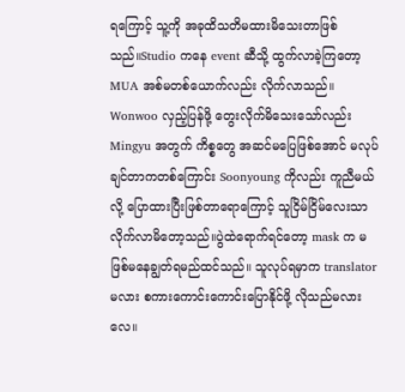ရကြောင့် သူ့ကို အခုထိသတိမထားမိသေးတာဖြစ်သည်။Studio ကနေ event ဆီသို့ ထွက်လာခဲ့ကြတော့ MUA အစ်မတစ်ယောက်လည်း လိုက်လာသည်။
Wonwoo လှည့်ပြန်ဖို့ တွေးလိုက်မိသေးသော်လည်း Mingyu အတွက် ကိစ္စတွေ အဆင်မပြေဖြစ်အောင် မလုပ်ချင်တာကတစ်ကြောင်း Soonyoung ကိုလည်း ကူညီမယ်လို့ ပြောထားပြီးဖြစ်တာရောကြောင့် သူငြိမ်ငြိမ်လေးသာ လိုက်လာမိတော့သည်။ပွဲထဲရောက်ရင်တော့ mask က မဖြစ်မနေချွတ်ရမည်ထင်သည်။ သူလုပ်ရမှာက translator မလား စကားကောင်းကောင်းပြောနိုင်ဖို့ လိုသည်မလားလေ။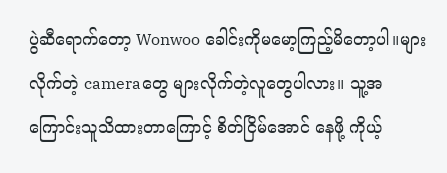ပွဲဆီရောက်တော့ Wonwoo ခေါင်းကိုမမော့ကြည့်မိတော့ပါ။များလိုက်တဲ့ cameraတွေ များလိုက်တဲ့လူတွေပါလား။ သူ့အကြောင်းသူသိထားတာကြောင့် စိတ်ငြိမ်အောင် နေဖို့ ကိုယ့်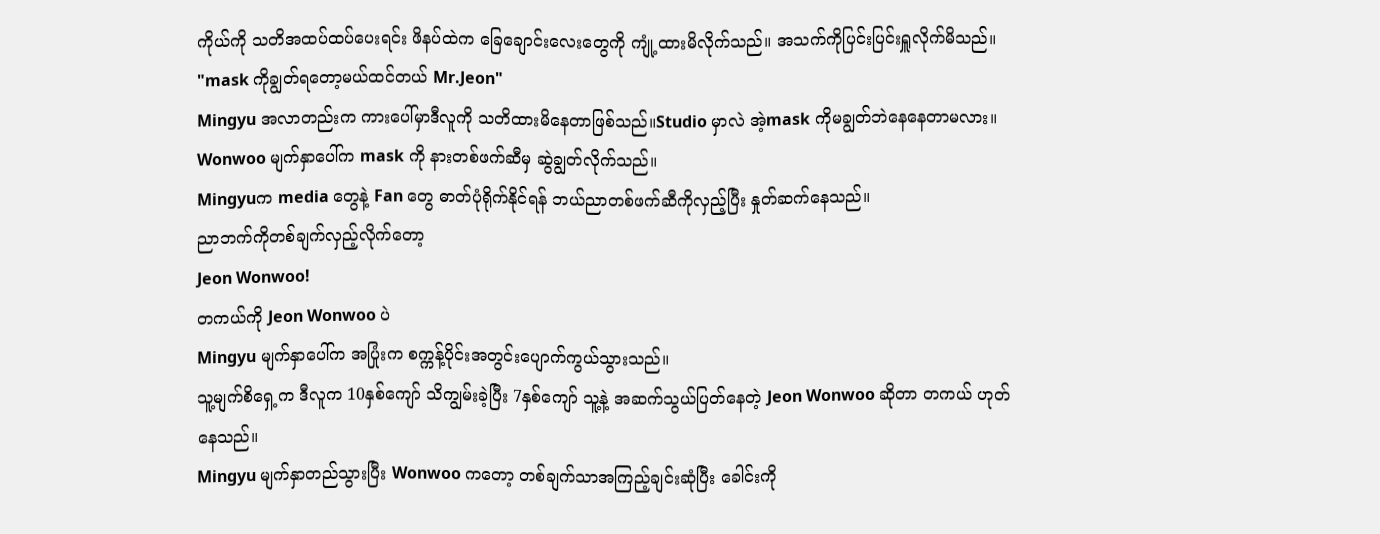ကိုယ်ကို သတိအထပ်ထပ်ပေးရင်း ဖိနပ်ထဲက ခြေချောင်းလေးတွေကို ကျုံ့ထားမိလိုက်သည်။ အသက်ကိုပြင်းပြင်းရှူလိုက်မိသည်။
"mask ကိုချွတ်ရတော့မယ်ထင်တယ် Mr.Jeon"
Mingyu အလာတည်းက ကားပေါ်မှာဒီလူကို သတိထားမိနေတာဖြစ်သည်။Studio မှာလဲ အဲ့mask ကိုမချွတ်ဘဲနေနေတာမလား။
Wonwoo မျက်နှာပေါ်က mask ကို နားတစ်ဖက်ဆီမှ ဆွဲချွတ်လိုက်သည်။
Mingyuက media တွေနဲ့ Fan တွေ ဓာတ်ပုံရိုက်နိုင်ရန် ဘယ်ညာတစ်ဖက်ဆီကိုလှည့်ပြီး နှုတ်ဆက်နေသည်။
ညာဘက်ကိုတစ်ချက်လှည့်လိုက်တော့
Jeon Wonwoo!
တကယ်ကို Jeon Wonwoo ပဲ
Mingyu မျက်နှာပေါ်က အပြုံးက စက္ကန့်ပိုင်းအတွင်းပျောက်ကွယ်သွားသည်။
သူ့မျက်စိရှေ့က ဒီလူက 10နှစ်ကျော် သိကျွမ်းခဲ့ပြီး 7နှစ်ကျော် သူ့နဲ့ အဆက်သွယ်ပြတ်နေတဲ့ Jeon Wonwoo ဆိုတာ တကယ် ဟုတ်နေသည်။
Mingyu မျက်နှာတည်သွားပြီး Wonwoo ကတော့ တစ်ချက်သာအကြည့်ချင်းဆုံပြီး ခေါင်းကို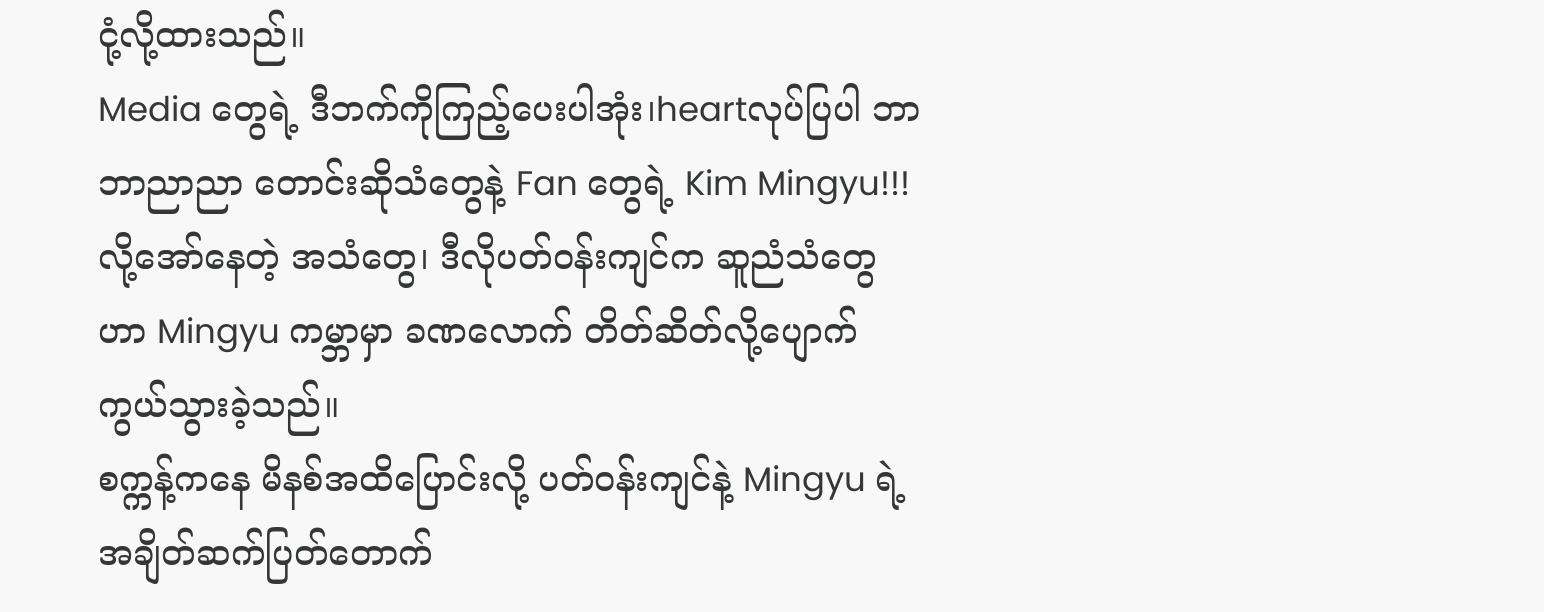ငုံ့လို့ထားသည်။
Media တွေရဲ့ ဒီဘက်ကိုကြည့်ပေးပါအုံး၊heartလုပ်ပြပါ ဘာဘာညာညာ တောင်းဆိုသံတွေနဲ့ Fan တွေရဲ့ Kim Mingyu!!! လို့အော်နေတဲ့ အသံတွေ၊ ဒီလိုပတ်ဝန်းကျင်က ဆူညံသံတွေဟာ Mingyu ကမ္ဘာမှာ ခဏလောက် တိတ်ဆိတ်လို့ပျောက်ကွယ်သွားခဲ့သည်။
စက္ကန့်ကနေ မိနစ်အထိပြောင်းလို့ ပတ်ဝန်းကျင်နဲ့ Mingyu ရဲ့အချိတ်ဆက်ပြတ်တောက်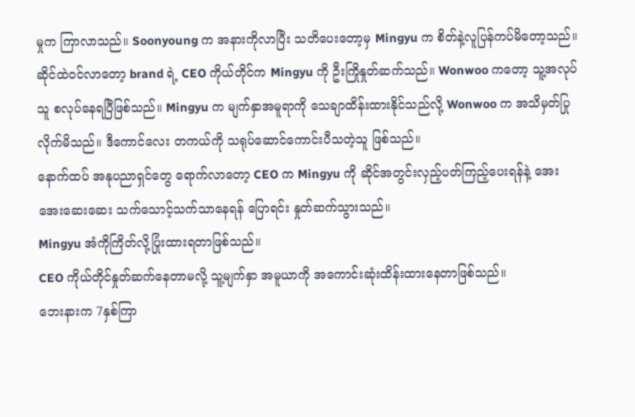မှုက ကြာလာသည်။ Soonyoung က အနားကိုလာပြီး သတိပေးတော့မှ Mingyu က စိတ်နဲ့လူပြန်ကပ်မိတော့သည်။
ဆိုင်ထဲဝင်လာတော့ brand ရဲ့ CEO ကိုယ်တိုင်က Mingyu ကို ဦးကြိုနှုတ်ဆက်သည်။ Wonwoo ကတော့ သူ့အလုပ်သူ စလုပ်နေရပြီဖြစ်သည်။ Mingyu က မျက်နှာအမူရာကို သေချာထိန်းထားနိုင်သည်လို့ Wonwoo က အသိမှတ်ပြုလိုက်မိသည်။ ဒီကောင်လေး တကယ်ကို သရုပ်ဆောင်ကောင်းပီသတဲ့သူ ဖြစ်သည်။
နောက်ထပ် အနုပညာရှင်တွေ ရောက်လာတော့ CEO က Mingyu ကို ဆိုင်အတွင်းလှည့်ပတ်ကြည့်ပေးရန်နဲ့ အေးအေးဆေးဆေး သက်သောင့်သက်သာနေရန် ပြောရင်း နှုတ်ဆက်သွားသည်။
Mingyu အံကိုကြိတ်လို့ပြုံးထားရတာဖြစ်သည်။
CEO ကိုယ်တိုင်နှုတ်ဆက်နေတာမလို့ သူ့မျက်နှာ အမူယာကို အကောင်းဆုံးထိန်းထားနေတာဖြစ်သည်။
ဘေးနားက 7နှစ်ကြာ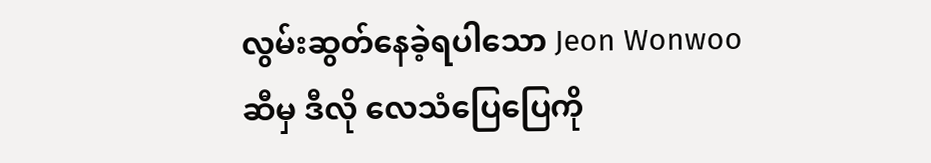လွမ်းဆွတ်နေခဲ့ရပါသော Jeon Wonwoo ဆီမှ ဒီလို လေသံပြေပြေကို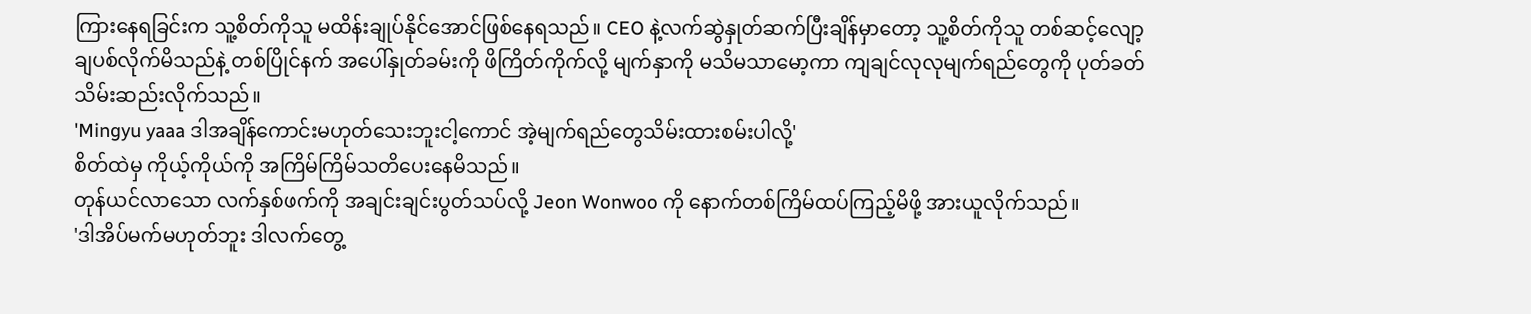ကြားနေရခြင်းက သူ့စိတ်ကိုသူ မထိန်းချုပ်နိုင်အောင်ဖြစ်နေရသည်။ CEO နဲ့လက်ဆွဲနှုတ်ဆက်ပြီးချိန်မှာတော့ သူ့စိတ်ကိုသူ တစ်ဆင့်လျော့ချပစ်လိုက်မိသည်နဲ့ တစ်ပြိုင်နက် အပေါ်နှုတ်ခမ်းကို ဖိကြိတ်ကိုက်လို့ မျက်နှာကို မသိမသာမော့ကာ ကျချင်လုလုမျက်ရည်တွေကို ပုတ်ခတ်သိမ်းဆည်းလိုက်သည်။
'Mingyu yaaa ဒါအချိန်ကောင်းမဟုတ်သေးဘူးငါ့ကောင် အဲ့မျက်ရည်တွေသိမ်းထားစမ်းပါလို့'
စိတ်ထဲမှ ကိုယ့်ကိုယ်ကို အကြိမ်ကြိမ်သတိပေးနေမိသည်။
တုန်ယင်လာသော လက်နှစ်ဖက်ကို အချင်းချင်းပွတ်သပ်လို့ Jeon Wonwoo ကို နောက်တစ်ကြိမ်ထပ်ကြည့်မိဖို့ အားယူလိုက်သည်။
'ဒါအိပ်မက်မဟုတ်ဘူး ဒါလက်တွေ့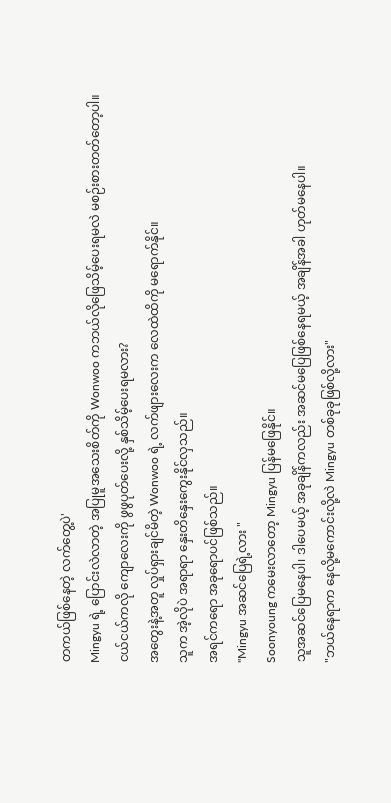တကယ်ဖြစ်နေတဲ့ လက်တွေ့ပဲ'
Mingyu ရဲ့ ပြောင်းလဲလာတဲ့ အပြုမူအသေးစိတ်ကို Wonwoo ကဘယ်လိုဖြေသိမ့်ပေးရမလဲ မစဉ်းစားတတ်တော့ပါ။
ငယ်ငယ်ကလို ကျောလေးကို ဖွဖွပုတ်ပေးလို့ နှစ်သိမ့်ပေးရမလား?
အတွေးနဲ့အတူ လှုပ်ရှားချင်မိတဲ့ Wonwoo ရဲ့ လက်ဖျားလေးက လေထဲထိကို မရောက်နိုင်။
သူက အဲ့လိုပဲ အရာရာ နှေးတိနှေးကွေးနိုင်လှသည်။
အရင်ကရော အခုရောပင်ဖြစ်သည်။
"Mingyu အဆင်ပြေရဲ့လား "
Soonyoung ကမေးလာတော့ Mingyu ပြန်မဖြေနိုင်။
သူအဆင်ပြေမနေပါ၊ ဒါပေမယ့် အခုချိန်ကလည်း အဆင်မပြေဖြစ်နေရမယ့် အချိန်အခါ ဟုတ်မနေပါ။
"ဘယ်နေရာက နေလို့မကောင်းလို့လဲ Mingyu တစ်ခုခုဖြစ်လို့လား"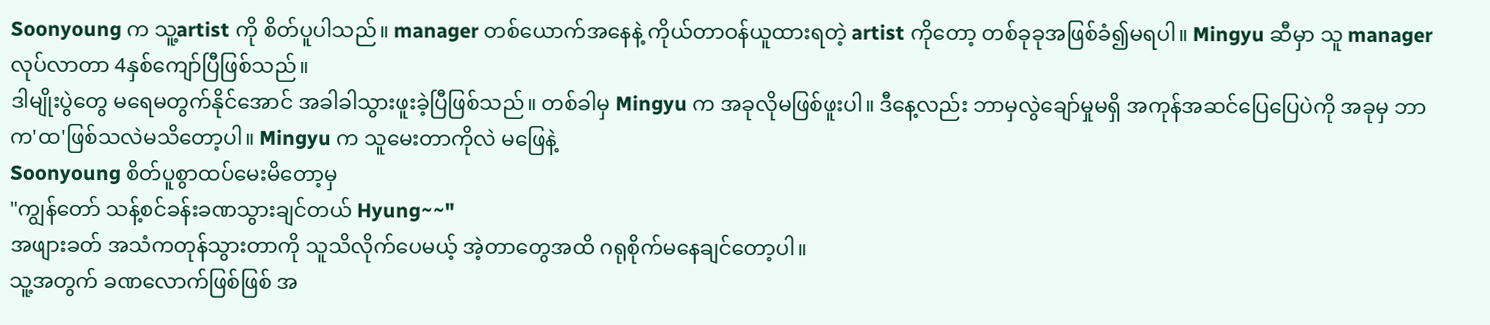Soonyoung က သူ့artist ကို စိတ်ပူပါသည်။ manager တစ်ယောက်အနေနဲ့ ကိုယ်တာဝန်ယူထားရတဲ့ artist ကိုတော့ တစ်ခုခုအဖြစ်ခံ၍မရပါ။ Mingyu ဆီမှာ သူ manager လုပ်လာတာ 4နှစ်ကျော်ပြီဖြစ်သည်။
ဒါမျိုးပွဲတွေ မရေမတွက်နိုင်အောင် အခါခါသွားဖူးခဲ့ပြီဖြစ်သည်။ တစ်ခါမှ Mingyu က အခုလိုမဖြစ်ဖူးပါ။ ဒီနေ့လည်း ဘာမှလွဲချော်မှုမရှိ အကုန်အဆင်ပြေပြေပဲကို အခုမှ ဘာက'ထ'ဖြစ်သလဲမသိတော့ပါ။ Mingyu က သူမေးတာကိုလဲ မဖြေနဲ့
Soonyoung စိတ်ပူစွာထပ်မေးမိတော့မှ
"ကျွန်တော် သန့်စင်ခန်းခဏသွားချင်တယ် Hyung~~"
အဖျားခတ် အသံကတုန်သွားတာကို သူသိလိုက်ပေမယ့် အဲ့တာတွေအထိ ဂရုစိုက်မနေချင်တော့ပါ။
သူ့အတွက် ခဏလောက်ဖြစ်ဖြစ် အ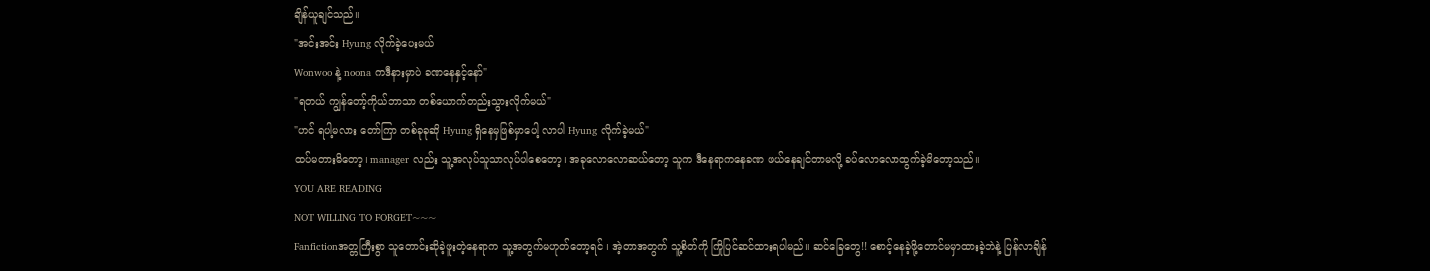ချိန်ယူချင်သည်။
"အင်းအင်း Hyung လိုက်ခဲ့ပေးမယ်
Wonwoo နဲ့ noona ကဒီနားမှာပဲ ခဏနေနှင့်နော်"
"ရတယ် ကျွန်တော့်ကိုယ်ဘာသာ တစ်ယောက်တည်းသွားလိုက်မယ်"
"ဟင် ရပါ့မလား တော်ကြာ တစ်ခုခုဆို Hyung ရှိနေမှဖြစ်မှာပေါ့ လာပါ Hyung လိုက်ခဲ့မယ်"
ထပ်မတားမိတော့၊ manager လည်း သူ့အလုပ်သူသာလုပ်ပါစေတော့၊ အခုလောလောဆယ်တော့ သူက ဒီနေရာကနေခဏ ဖယ်နေချင်တာမလို့ ခပ်လောလောထွက်ခဲ့မိတော့သည်။
YOU ARE READING
NOT WILLING TO FORGET~~~
Fanfictionအတ္တကြီးစွာ သူတောင်းဆိုခဲ့ဖူးတဲ့နေရာက သူ့အတွက်မဟုတ်တော့ရင် ၊ အဲ့တာအတွက် သူ့စိတ်ကို ကြိုပြင်ဆင်ထားရပါမည်။ ဆင်ခြေတွေ!! စောင့်နေခဲ့ဖို့တောင်မမှာထားခဲ့ဘဲနဲ့ ပြန်လာချိန်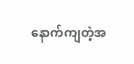နောက်ကျတဲ့အ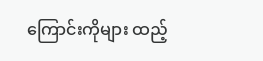ကြောင်းကိုများ ထည့်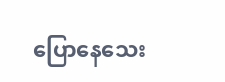ပြောနေသေး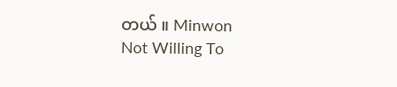တယ် ။ Minwon
Not Willing To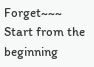Forget~~~
Start from the beginning